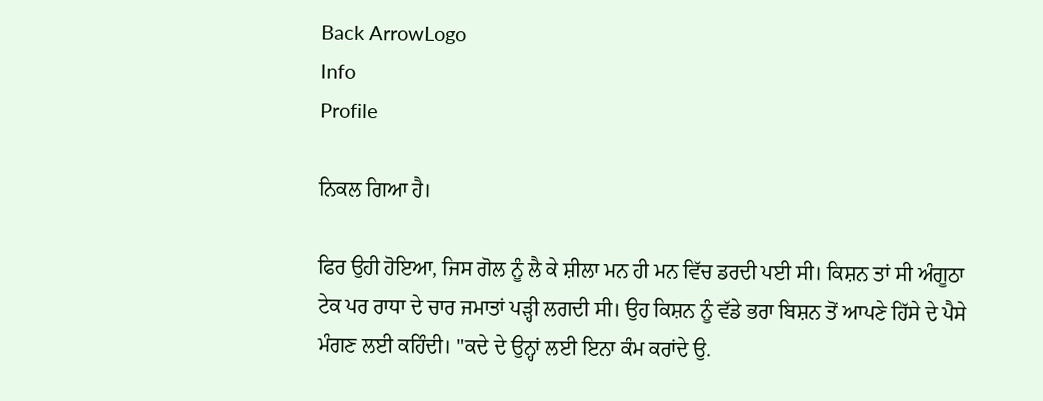Back ArrowLogo
Info
Profile

ਨਿਕਲ ਗਿਆ ਹੈ।

ਫਿਰ ਉਹੀ ਹੋਇਆ, ਜਿਸ ਗੋਲ ਨੂੰ ਲੈ ਕੇ ਸ਼ੀਲਾ ਮਨ ਹੀ ਮਨ ਵਿੱਚ ਡਰਦੀ ਪਈ ਸੀ। ਕਿਸ਼ਨ ਤਾਂ ਸੀ ਅੰਗੂਠਾ ਟੇਕ ਪਰ ਰਾਧਾ ਦੇ ਚਾਰ ਜਮਾਤਾਂ ਪੜ੍ਹੀ ਲਗਦੀ ਸੀ। ਉਹ ਕਿਸ਼ਨ ਨੂੰ ਵੱਡੇ ਭਰਾ ਬਿਸ਼ਨ ਤੋਂ ਆਪਣੇ ਹਿੱਸੇ ਦੇ ਪੈਸੇ ਮੰਗਣ ਲਈ ਕਹਿੰਦੀ। "ਕਦੇ ਦੇ ਉਨ੍ਹਾਂ ਲਈ ਇਨਾ ਕੰਮ ਕਰਾਂਦੇ ਉ.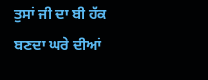ਤੁਸਾਂ ਜੀ ਦਾ ਬੀ ਹੱਕ ਬਣਦਾ ਘਰੇ ਦੀਆਂ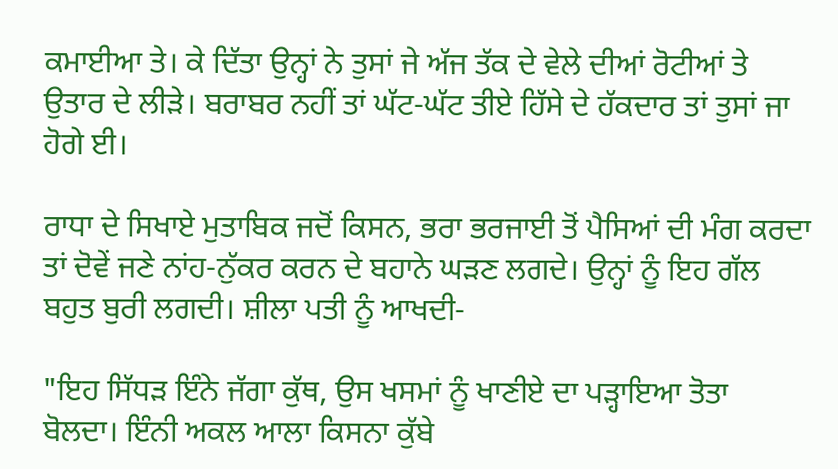ਕਮਾਈਆ ਤੇ। ਕੇ ਦਿੱਤਾ ਉਨ੍ਹਾਂ ਨੇ ਤੁਸਾਂ ਜੇ ਅੱਜ ਤੱਕ ਦੇ ਵੇਲੇ ਦੀਆਂ ਰੋਟੀਆਂ ਤੇ ਉਤਾਰ ਦੇ ਲੀੜੇ। ਬਰਾਬਰ ਨਹੀਂ ਤਾਂ ਘੱਟ-ਘੱਟ ਤੀਏ ਹਿੱਸੇ ਦੇ ਹੱਕਦਾਰ ਤਾਂ ਤੁਸਾਂ ਜਾ ਹੋਗੇ ਈ।

ਰਾਧਾ ਦੇ ਸਿਖਾਏ ਮੁਤਾਬਿਕ ਜਦੋਂ ਕਿਸਨ, ਭਰਾ ਭਰਜਾਈ ਤੋਂ ਪੈਸਿਆਂ ਦੀ ਮੰਗ ਕਰਦਾ ਤਾਂ ਦੋਵੇਂ ਜਣੇ ਨਾਂਹ-ਨੁੱਕਰ ਕਰਨ ਦੇ ਬਹਾਨੇ ਘੜਣ ਲਗਦੇ। ਉਨ੍ਹਾਂ ਨੂੰ ਇਹ ਗੱਲ ਬਹੁਤ ਬੁਰੀ ਲਗਦੀ। ਸ਼ੀਲਾ ਪਤੀ ਨੂੰ ਆਖਦੀ-

"ਇਹ ਸਿੱਧੜ ਇੰਨੇ ਜੱਗਾ ਕੁੱਥ, ਉਸ ਖਸਮਾਂ ਨੂੰ ਖਾਣੀਏ ਦਾ ਪੜ੍ਹਾਇਆ ਤੋਤਾ ਬੋਲਦਾ। ਇੰਨੀ ਅਕਲ ਆਲਾ ਕਿਸਨਾ ਕੁੱਬੇ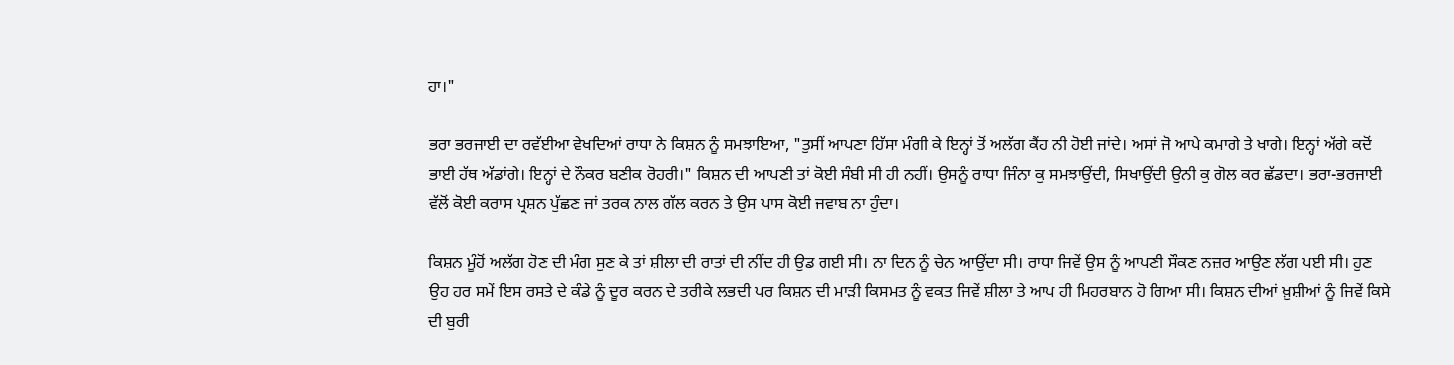ਹਾ।"

ਭਰਾ ਭਰਜਾਈ ਦਾ ਰਵੱਈਆ ਵੇਖਦਿਆਂ ਰਾਧਾ ਨੇ ਕਿਸ਼ਨ ਨੂੰ ਸਮਝਾਇਆ, "ਤੁਸੀਂ ਆਪਣਾ ਹਿੱਸਾ ਮੰਗੀ ਕੇ ਇਨ੍ਹਾਂ ਤੋਂ ਅਲੱਗ ਕੈਂਹ ਨੀ ਹੋਈ ਜਾਂਦੇ। ਅਸਾਂ ਜੋ ਆਪੇ ਕਮਾਗੇ ਤੇ ਖਾਗੇ। ਇਨ੍ਹਾਂ ਅੱਗੇ ਕਦੋਂ ਭਾਈ ਹੱਥ ਅੱਡਾਂਗੇ। ਇਨ੍ਹਾਂ ਦੇ ਨੌਕਰ ਬਣੀਕ ਰੋਹਰੀ।" ਕਿਸ਼ਨ ਦੀ ਆਪਣੀ ਤਾਂ ਕੋਈ ਸੰਬੀ ਸੀ ਹੀ ਨਹੀਂ। ਉਸਨੂੰ ਰਾਧਾ ਜਿੰਨਾ ਕੁ ਸਮਝਾਉਂਦੀ, ਸਿਖਾਉਂਦੀ ਉਨੀ ਕੁ ਗੋਲ ਕਰ ਛੱਡਦਾ। ਭਰਾ-ਭਰਜਾਈ ਵੱਲੋਂ ਕੋਈ ਕਰਾਸ ਪ੍ਰਸ਼ਨ ਪੁੱਛਣ ਜਾਂ ਤਰਕ ਨਾਲ ਗੱਲ ਕਰਨ ਤੇ ਉਸ ਪਾਸ ਕੋਈ ਜਵਾਬ ਨਾ ਹੁੰਦਾ।

ਕਿਸ਼ਨ ਮੂੰਹੋਂ ਅਲੱਗ ਹੋਣ ਦੀ ਮੰਗ ਸੁਣ ਕੇ ਤਾਂ ਸ਼ੀਲਾ ਦੀ ਰਾਤਾਂ ਦੀ ਨੀਂਦ ਹੀ ਉਡ ਗਈ ਸੀ। ਨਾ ਦਿਨ ਨੂੰ ਚੇਨ ਆਉਂਦਾ ਸੀ। ਰਾਧਾ ਜਿਵੇਂ ਉਸ ਨੂੰ ਆਪਣੀ ਸੌਕਣ ਨਜ਼ਰ ਆਉਣ ਲੱਗ ਪਈ ਸੀ। ਹੁਣ ਉਹ ਹਰ ਸਮੇਂ ਇਸ ਰਸਤੇ ਦੇ ਕੰਡੇ ਨੂੰ ਦੂਰ ਕਰਨ ਦੇ ਤਰੀਕੇ ਲਭਦੀ ਪਰ ਕਿਸ਼ਨ ਦੀ ਮਾੜੀ ਕਿਸਮਤ ਨੂੰ ਵਕਤ ਜਿਵੇਂ ਸ਼ੀਲਾ ਤੇ ਆਪ ਹੀ ਮਿਹਰਬਾਨ ਹੋ ਗਿਆ ਸੀ। ਕਿਸ਼ਨ ਦੀਆਂ ਖ਼ੁਸ਼ੀਆਂ ਨੂੰ ਜਿਵੇਂ ਕਿਸੇ ਦੀ ਬੁਰੀ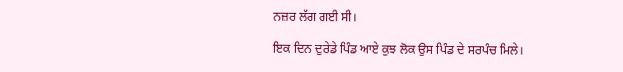ਨਜ਼ਰ ਲੱਗ ਗਈ ਸੀ।

ਇਕ ਦਿਨ ਦੁਰੇਡੇ ਪਿੰਡ ਆਏ ਕੁਝ ਲੋਕ ਉਸ ਪਿੰਡ ਦੇ ਸਰਪੰਚ ਮਿਲੇ।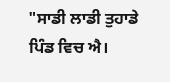"ਸਾਡੀ ਲਾਡੀ ਤੁਹਾਡੇ ਪਿੰਡ ਵਿਚ ਐ।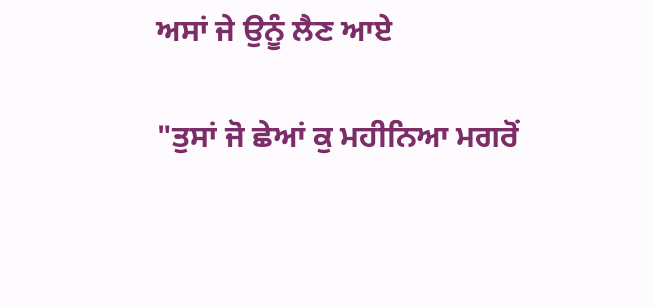ਅਸਾਂ ਜੇ ਉਨੂੰ ਲੈਣ ਆਏ

"ਤੁਸਾਂ ਜੋ ਛੇਆਂ ਕੁ ਮਹੀਨਿਆ ਮਗਰੋਂ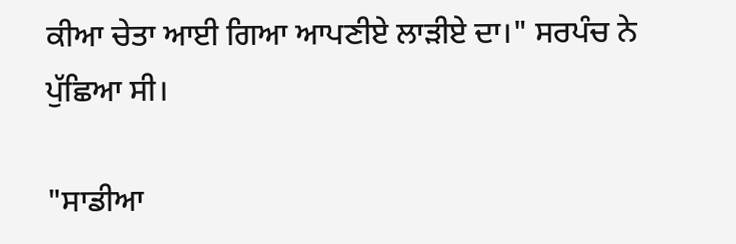ਕੀਆ ਚੇਤਾ ਆਈ ਗਿਆ ਆਪਣੀਏ ਲਾੜੀਏ ਦਾ।" ਸਰਪੰਚ ਨੇ ਪੁੱਛਿਆ ਸੀ।

"ਸਾਡੀਆ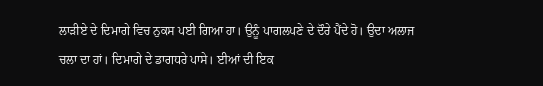ਲਾੜੀਏ ਦੇ ਦਿਮਾਗੇ ਵਿਚ ਨੁਕਸ ਪਈ ਗਿਆ ਹਾ। ਉਨੂੰ ਪਾਗਲਪਣੇ ਦੇ ਦੌਰੇ ਪੈਂਦੇ ਹੋ। ਉਦਾ ਅਲਾਜ ਚਲਾ ਦਾ ਹਾਂ। ਦਿਮਾਗੇ ਦੇ ਡਾਗਧਰੇ ਪਾਸੇ। ਈਆਂ ਦੀ ਇਕ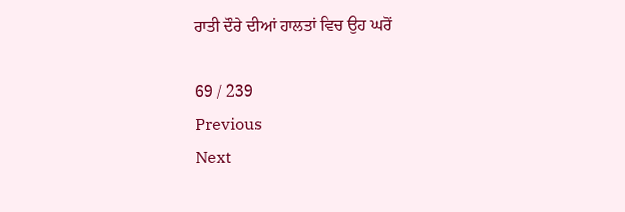ਰਾਤੀ ਦੌਰੇ ਦੀਆਂ ਹਾਲਤਾਂ ਵਿਚ ਉਹ ਘਰੋਂ

69 / 239
Previous
Next